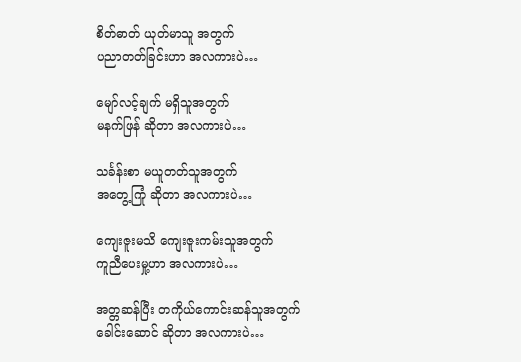စိတ်ဓာတ် ယုတ်မာသူ အတွက်
ပညာတတ်ခြင်းဟာ အလကားပဲ…

မျော်လင့်ချက် မရှိသူအတွက်
မနက်ဖြန် ဆိုတာ အလကားပဲ…

သင်္ခန်းစာ မယူတတ်သူအတွက်
အတွေ့ကြုံ ဆိုတာ အလကားပဲ…

ကျေးဇူးမသိ ကျေးဇူးကမ်းသူအတွက်
ကူညီပေးမှု့ဟာ အလကားပဲ…

အတ္တဆန်ပြီး တကိုယ်ကောင်းဆန်သူအတွက်
ခေါင်းဆောင် ဆိုတာ အလကားပဲ…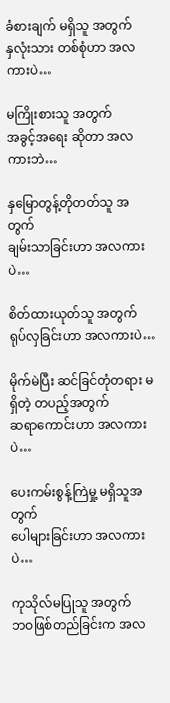ခံစားချက် မရှိသူ အတွက်
နှလုံးသား တစ်စုံဟာ အလကားပဲ…

မကြိုးစားသူ အတွက်
အခွင့်အရေး ဆိုတာ အလကားဘဲ…

နှမြောတွန့်တိုတတ်သူ အတွက်
ချမ်းသာခြင်းဟာ အလကားပဲ…

စိတ်ထားယုတ်သူ အတွက်
ရုပ်လှခြင်းဟာ အလကားပဲ…

မိုက်မဲပြီး ဆင်ခြင်တုံတရား မရှိတဲ့ တပည့်အတွက်
ဆရာကောင်းဟာ အလကားပဲ…

ပေးကမ်းစွန့်ကြဲမှု့ မရှိသူအတွက်
ပေါများခြင်းဟာ အလကားပဲ…

ကုသိုလ်မပြုသူ အတွက်
ဘဝဖြစ်တည်ခြင်းက အလ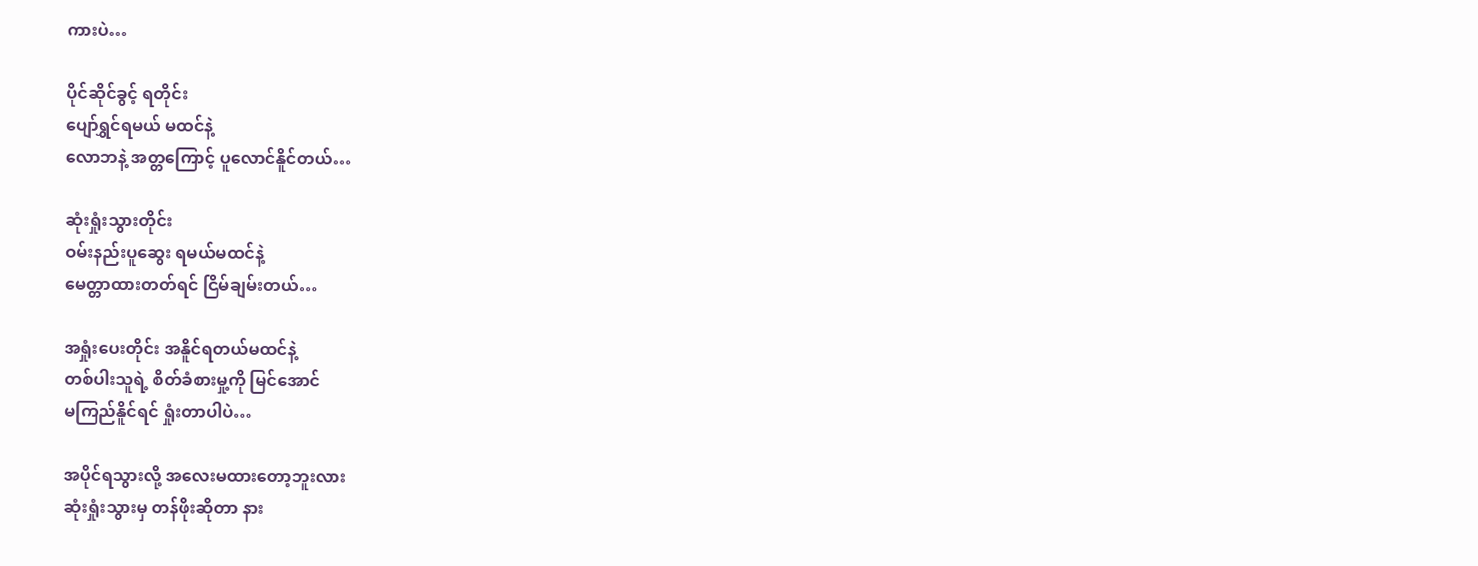ကားပဲ…

ပိုင်ဆိုင်ခွင့် ရတိုင်း
ပျော်ရွှင်ရမယ် မထင်နဲ့
လောဘနဲ့ အတ္တကြောင့် ပူလောင်နိူင်တယ်…

ဆုံးရှုံးသွားတိုင်း
ဝမ်းနည်းပူဆွေး ရမယ်မထင်နဲ့
မေတ္တာထားတတ်ရင် ငြိမ်ချမ်းတယ်…

အရှုံးပေးတိုင်း အနိူင်ရတယ်မထင်နဲ့
တစ်ပါးသူရဲ့ စိတ်ခံစားမှု့ကို မြင်အောင်
မကြည်နိူင်ရင် ရှုံးတာပါပဲ…

အပိုင်ရသွားလို့ အလေးမထားတော့ဘူးလား
ဆုံးရှုံးသွားမှ တန်ဖိုးဆိုတာ နား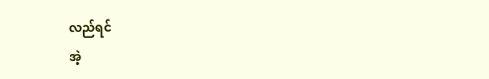လည်ရင်
အဲ့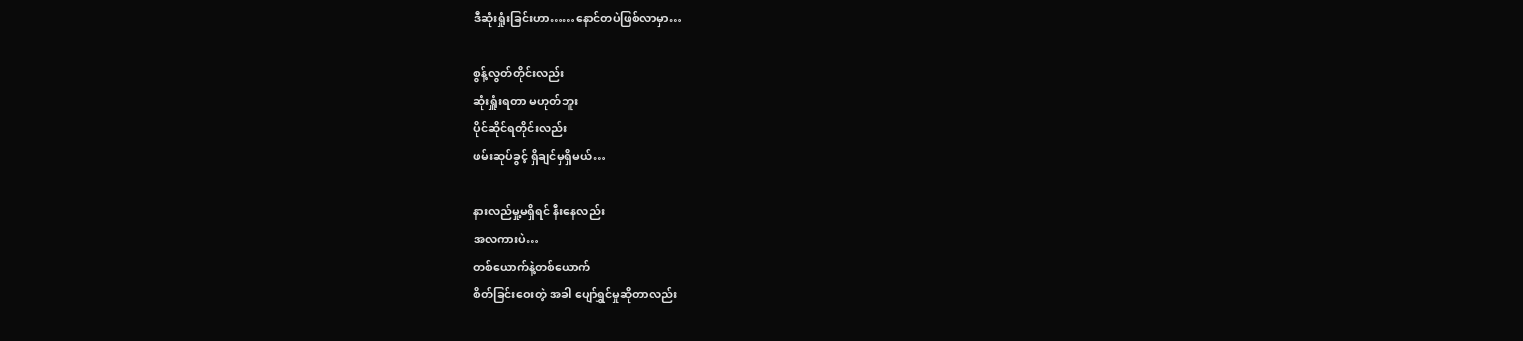ဒီဆုံးရှုံးခြင်းဟာ……နောင်တပဲဖြစ်လာမှာ…

စွန့်လွတ်တိုင်းလည်း
ဆုံးရှူံးရတာ မဟုတ်ဘူး
ပိုင်ဆိုင်ရတိုင်းလည်း
ဖမ်းဆုပ်ခွင့် ရှိချင်မှရှိမယ်…

နားလည်မှု့မရှိရင် နီးနေလည်း
အလကားပဲ…
တစ်ယောက်နဲ့တစ်ယောက်
စိတ်ခြင်းဝေးတဲ့ အခါ ပျော်ရွှင်မှုဆိုတာလည်း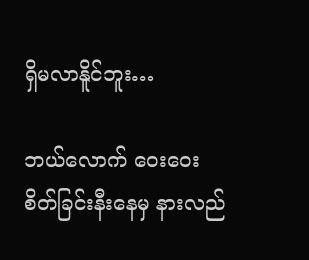ရှိမလာနိူင်ဘူး…

ဘယ်လောက် ဝေးဝေး
စိတ်ခြင်းနီးနေမှ နားလည်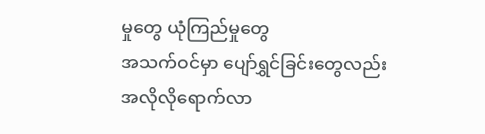မှုတွေ ယုံကြည်မှုတွေ
အသက်ဝင်မှာ ပျော်ရွှင်ခြင်းတွေလည်း
အလိုလိုရောက်လာ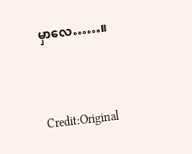မှာလေ……။


Credit:Original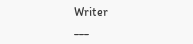Writer
___